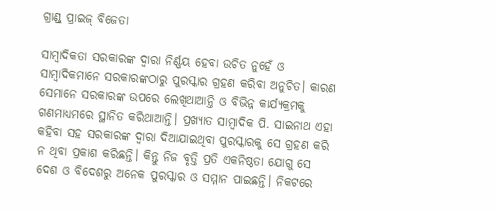ଗ୍ରାଣ୍ଡ୍‌ ପ୍ରାଇଜ୍‌ ବିଜେତା

ସାମ୍ବାଦିକତା ସରକାରଙ୍କ ଦ୍ୱାରା ନିର୍ଣ୍ଣୟ ହେବା ଉଚିତ ନୁହେଁ ଓ ସାମ୍ବାଦିକମାନେ ସରକାରଙ୍କଠାରୁ ପୁରସ୍କାର ଗ୍ରହଣ କରିବା ଅନୁଚିତ। କାରଣ ସେମାନେ ସରକାରଙ୍କ ଉପରେ ଲେଖିଥାଆନ୍ତି ଓ ବିଭିନ୍ନ କାର୍ଯ୍ୟକ୍ରମକୁ ଗଣମାଧ୍ୟମରେ ସ୍ଥାନିତ କରିଥାଆନ୍ତି। ପ୍ରଖ୍ୟାତ ସାମ୍ବାଦିକ ପି. ସାଇନାଥ ଏହା କହିବା ସହ ସରକାରଙ୍କ ଦ୍ୱାରା ଦିଆଯାଇଥିବା ପୁରସ୍କାରକୁ ସେ ଗ୍ରହଣ କରି ନ ଥିବା ପ୍ରକାଶ କରିଛନ୍ତି। କିନ୍ତୁ ନିଜ ବୃତ୍ତି ପ୍ରତି ଏକନିଷ୍ଠତା ଯୋଗୁ ସେ ଦେଶ ଓ ବିଦେଶରୁ ଅନେକ ପୁରସ୍କାର ଓ ସମ୍ମାନ ପାଇଛନ୍ତି। ନିକଟରେ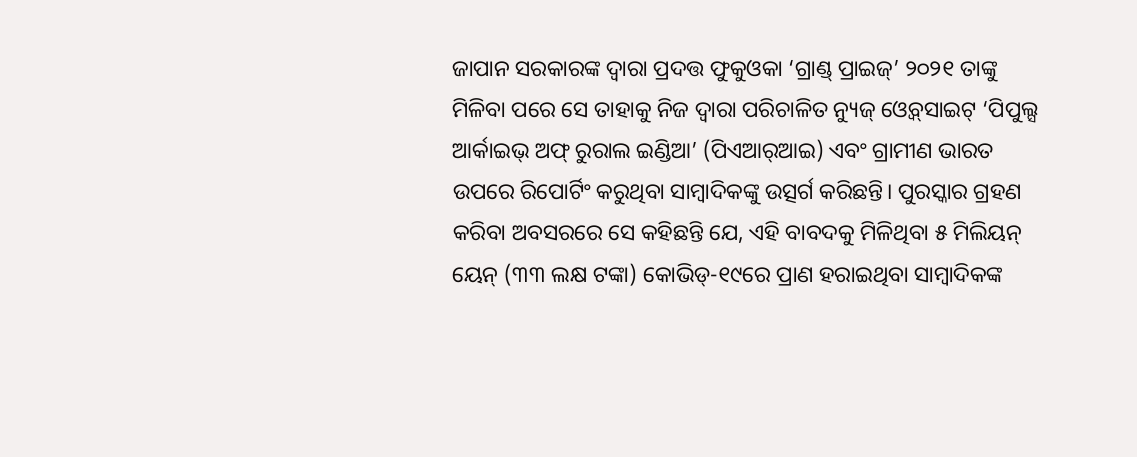ଜାପାନ ସରକାରଙ୍କ ଦ୍ୱାରା ପ୍ରଦତ୍ତ ଫୁକୁଓକା ‘ଗ୍ରାଣ୍ଡ୍‌ ପ୍ରାଇଜ୍‌’ ୨୦୨୧ ତାଙ୍କୁ ମିଳିବା ପରେ ସେ ତାହାକୁ ନିଜ ଦ୍ୱାରା ପରିଚାଳିତ ନ୍ୟୁଜ୍‌ ଓ୍ବେବ୍‌ସାଇଟ୍‌ ‘ପିପୁଲ୍ସ ଆର୍କାଇଭ୍‌ ଅଫ୍‌ ରୁରାଲ ଇଣ୍ଡିଆ’ (ପିଏଆର୍‌ଆଇ) ଏବଂ ଗ୍ରାମୀଣ ଭାରତ ଉପରେ ରିପୋର୍ଟିଂ କରୁଥିବା ସାମ୍ବାଦିକଙ୍କୁ ଉତ୍ସର୍ଗ କରିଛନ୍ତି। ପୁରସ୍କାର ଗ୍ରହଣ କରିବା ଅବସରରେ ସେ କହିଛନ୍ତି ଯେ, ଏହି ବାବଦକୁ ମିଳିଥିବା ୫ ମିଲିୟନ୍‌ ୟେନ୍‌ (୩୩ ଲକ୍ଷ ଟଙ୍କା) କୋଭିଡ୍‌-୧୯ରେ ପ୍ରାଣ ହରାଇଥିବା ସାମ୍ବାଦିକଙ୍କ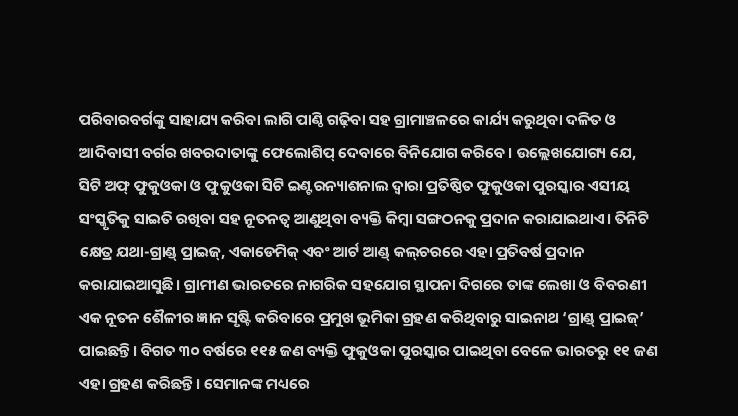ପରିବାରବର୍ଗଙ୍କୁ ସାହାଯ୍ୟ କରିବା ଲାଗି ପାଣ୍ଠି ଗଢ଼ିବା ସହ ଗ୍ରାମାଞ୍ଚଳରେ କାର୍ଯ୍ୟ କରୁଥିବା ଦଳିତ ଓ ଆଦିବାସୀ ବର୍ଗର ଖବରଦାତାଙ୍କୁ ଫେଲୋଶିପ୍‌ ଦେବାରେ ବିନିଯୋଗ କରିବେ। ଉଲ୍ଲେଖଯୋଗ୍ୟ ଯେ, ସିଟି ଅଫ୍‌ ଫୁକୁଓକା ଓ ଫୁକୁଓକା ସିଟି ଇଣ୍ଟରନ୍ୟାଶନାଲ ଦ୍ୱାରା ପ୍ରତିଷ୍ଠିତ ଫୁକୁଓକା ପୁରସ୍କାର ଏସୀୟ ସଂସ୍କୃତିକୁ ସାଇତି ରଖିବା ସହ ନୂତନତ୍ୱ ଆଣୁଥିବା ବ୍ୟକ୍ତି କିମ୍ବା ସଙ୍ଗଠନକୁ ପ୍ରଦାନ କରାଯାଇଥାଏ। ତିନିଟି କ୍ଷେତ୍ର ଯଥା-ଗ୍ରାଣ୍ଡ୍‌ ପ୍ରାଇଜ୍‌, ଏକାଡେମିକ୍‌ ଏବଂ ଆର୍ଟ ଆଣ୍ଡ୍‌ କଲ୍‌ଚରରେ ଏହା ପ୍ରତିବର୍ଷ ପ୍ରଦାନ କରାଯାଇଆସୁଛି। ଗ୍ରାମୀଣ ଭାରତରେ ନାଗରିକ ସହଯୋଗ ସ୍ଥାପନା ଦିଗରେ ତାଙ୍କ ଲେଖା ଓ ବିବରଣୀ ଏକ ନୂତନ ଶୈଳୀର ଜ୍ଞାନ ସୃଷ୍ଟି କରିବାରେ ପ୍ରମୁଖ ଭୂମିକା ଗ୍ରହଣ କରିଥିବାରୁ ସାଇନାଥ ‘ଗ୍ରାଣ୍ଡ୍‌ ପ୍ରାଇଜ୍‌’ ପାଇଛନ୍ତି। ବିଗତ ୩୦ ବର୍ଷରେ ୧୧୫ ଜଣ ବ୍ୟକ୍ତି ଫୁକୁଓକା ପୁରସ୍କାର ପାଇଥିବା ବେଳେ ଭାରତରୁ ୧୧ ଜଣ ଏହା ଗ୍ରହଣ କରିଛନ୍ତି। ସେମାନଙ୍କ ମଧ୍ୟରେ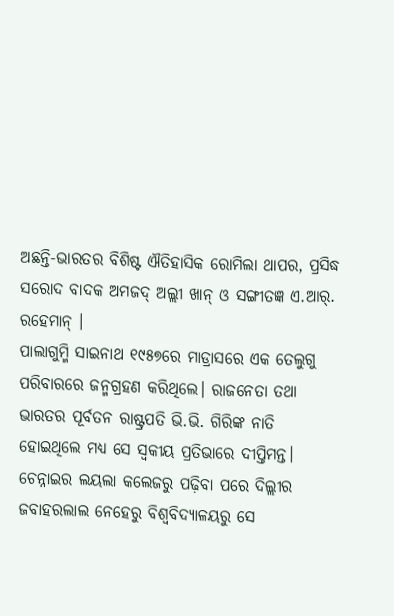ଅଛନ୍ତି-ଭାରତର ବିଶିଷ୍ଟ ଐତିହାସିକ ରୋମିଲା ଥାପର, ପ୍ରସିଦ୍ଧ ସରୋଦ ବାଦକ ଅମଜଦ୍‌ ଅଲ୍ଲୀ ଖାନ୍‌ ଓ ସଙ୍ଗୀତଜ୍ଞ ଏ.ଆର୍‌. ରହେମାନ୍‌ ।
ପାଲାଗୁମ୍ମି ସାଇନାଥ ୧୯୫୭ରେ ମାଡ୍ରାସରେ ଏକ ତେଲୁଗୁ ପରିବାରରେ ଜନ୍ମଗ୍ରହଣ କରିଥିଲେ। ରାଜନେତା ତଥା ଭାରତର ପୂର୍ବତନ ରାଷ୍ଟ୍ରପତି ଭି.ଭି. ଗିରିଙ୍କ ନାତି ହୋଇଥିଲେ ମଧ୍ୟ ସେ ସ୍ବକୀୟ ପ୍ରତିଭାରେ ଦୀପ୍ତିମନ୍ତ। ଚେନ୍ନାଇର ଲୟଲା କଲେଜରୁ ପଢ଼ିବା ପରେ ଦିଲ୍ଲୀର ଜବାହରଲାଲ ନେହେରୁ ବିଶ୍ୱବିଦ୍ୟାଳୟରୁ ସେ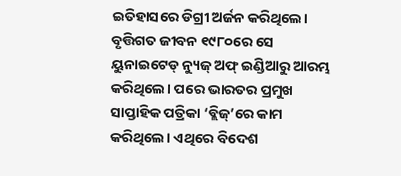ଇତିହାସରେ ଡିଗ୍ରୀ ଅର୍ଜନ କରିଥିଲେ। ବୃତ୍ତିଗତ ଜୀବନ ୧୯୮୦ରେ ସେ ୟୁନାଇଟେଡ୍‌ ନ୍ୟୁଜ୍‌ ଅଫ୍‌ ଇଣ୍ଡିଆରୁ ଆରମ୍ଭ କରିଥିଲେ। ପରେ ଭାରତର ପ୍ରମୁଖ ସାପ୍ତାହିକ ପତ୍ରିକା ‘ବ୍ଲିଜ୍‌’ରେ କାମ କରିଥିଲେ। ଏଥିରେ ବିଦେଶ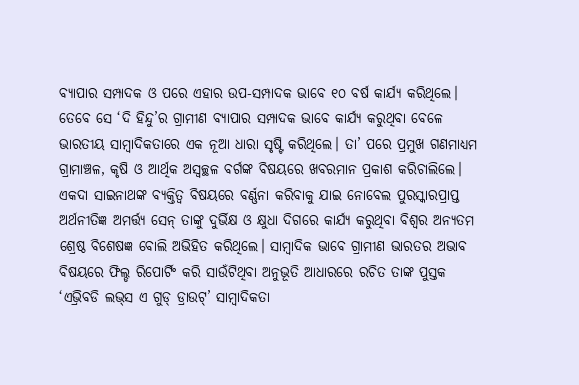ବ୍ୟାପାର ସମ୍ପାଦକ ଓ ପରେ ଏହାର ଉପ-ସମ୍ପାଦକ ଭାବେ ୧୦ ବର୍ଷ କାର୍ଯ୍ୟ କରିଥିଲେ। ତେବେ ସେ ‘ଦି ହିନ୍ଦୁ’ର ଗ୍ରାମୀଣ ବ୍ୟାପାର ସମ୍ପାଦକ ଭାବେ କାର୍ଯ୍ୟ କରୁଥିବା ବେଳେ ଭାରତୀୟ ସାମ୍ବାଦିକତାରେ ଏକ ନୂଆ ଧାରା ସୃଷ୍ଟି କରିଥିଲେ। ତା’ ପରେ ପ୍ରମୁଖ ଗଣମାଧ୍ୟମ ଗ୍ରାମାଞ୍ଚଳ, କୃଷି ଓ ଆର୍ଥିକ ଅସ୍ବଚ୍ଛଳ ବର୍ଗଙ୍କ ବିଷୟରେ ଖବରମାନ ପ୍ରକାଶ କରିଚାଲିଲେ। ଏକଦା ସାଇନାଥଙ୍କ ବ୍ୟକ୍ତିତ୍ୱ ବିଷୟରେ ବର୍ଣ୍ଣନା କରିବାକୁ ଯାଇ ନୋବେଲ ପୁରସ୍କାରପ୍ରାପ୍ତ ଅର୍ଥନୀତିଜ୍ଞ ଅମର୍ତ୍ତ୍ୟ ସେନ୍‌ ତାଙ୍କୁ ଦୁର୍ଭିକ୍ଷ ଓ କ୍ଷୁଧା ଦିଗରେ କାର୍ଯ୍ୟ କରୁଥିବା ବିଶ୍ୱର ଅନ୍ୟତମ ଶ୍ରେଷ୍ଠ ବିଶେଷଜ୍ଞ ବୋଲି ଅଭିହିତ କରିଥିଲେ। ସାମ୍ବାଦିକ ଭାବେ ଗ୍ରାମୀଣ ଭାରତର ଅଭାବ ବିଷୟରେ ଫିଲ୍ଡ ରିପୋର୍ଟିଂ କରି ସାଉଁଟିଥିବା ଅନୁଭୂତି ଆଧାରରେ ରଚିତ ତାଙ୍କ ପୁସ୍ତକ ‘ଏଭ୍ରିବଡି ଲଭ୍‌ସ ଏ ଗୁଡ୍‌ ଡ୍ରାଉଟ୍‌’ ସାମ୍ବାଦିକତା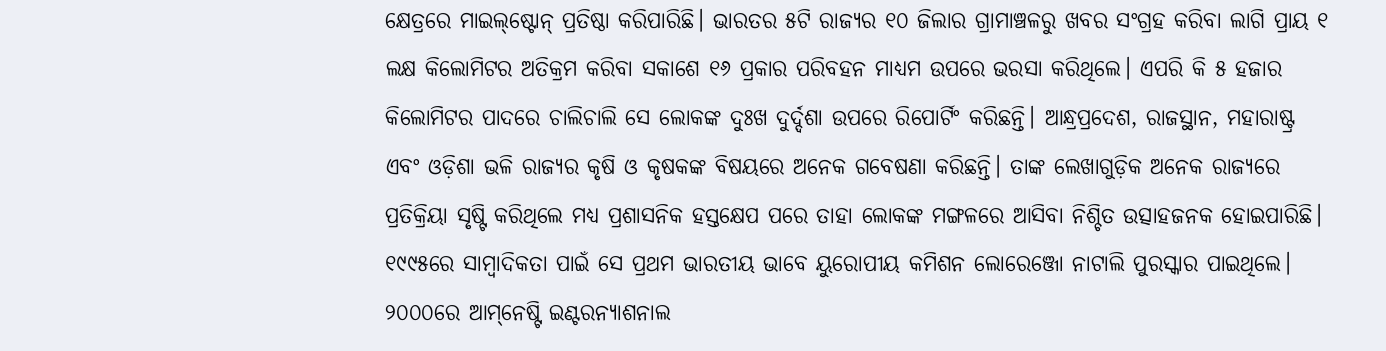କ୍ଷେତ୍ରରେ ମାଇଲ୍‌ଷ୍ଟୋନ୍‌ ପ୍ରତିଷ୍ଠା କରିପାରିଛି। ଭାରତର ୫ଟି ରାଜ୍ୟର ୧୦ ଜିଲାର ଗ୍ରାମାଞ୍ଚଳରୁ ଖବର ସଂଗ୍ରହ କରିବା ଲାଗି ପ୍ରାୟ ୧ ଲକ୍ଷ କିଲୋମିଟର ଅତିକ୍ରମ କରିବା ସକାଶେ ୧୬ ପ୍ରକାର ପରିବହନ ମାଧ୍ୟମ ଉପରେ ଭରସା କରିଥିଲେ। ଏପରି କି ୫ ହଜାର କିଲୋମିଟର ପାଦରେ ଚାଲିଚାଲି ସେ ଲୋକଙ୍କ ଦୁଃଖ ଦୁର୍ଦ୍ଦଶା ଉପରେ ରିପୋର୍ଟିଂ କରିଛନ୍ତି। ଆନ୍ଧ୍ରପ୍ରଦେଶ, ରାଜସ୍ଥାନ, ମହାରାଷ୍ଟ୍ର ଏବଂ ଓଡ଼ିଶା ଭଳି ରାଜ୍ୟର କୃଷି ଓ କୃଷକଙ୍କ ବିଷୟରେ ଅନେକ ଗବେଷଣା କରିଛନ୍ତି। ତାଙ୍କ ଲେଖାଗୁଡ଼ିକ ଅନେକ ରାଜ୍ୟରେ ପ୍ରତିକ୍ରିୟା ସୃଷ୍ଟି କରିଥିଲେ ମଧ୍ୟ ପ୍ରଶାସନିକ ହସ୍ତକ୍ଷେପ ପରେ ତାହା ଲୋକଙ୍କ ମଙ୍ଗଳରେ ଆସିବା ନିଶ୍ଚିତ ଉତ୍ସାହଜନକ ହୋଇପାରିଛି।
୧୯୯୫ରେ ସାମ୍ବାଦିକତା ପାଇଁ ସେ ପ୍ରଥମ ଭାରତୀୟ ଭାବେ ୟୁରୋପୀୟ କମିଶନ ଲୋରେଞ୍ଜୋ ନାଟାଲି ପୁରସ୍କାର ପାଇଥିଲେ। ୨୦୦୦ରେ ଆମ୍‌ନେଷ୍ଟି ଇଣ୍ଟରନ୍ୟାଶନାଲ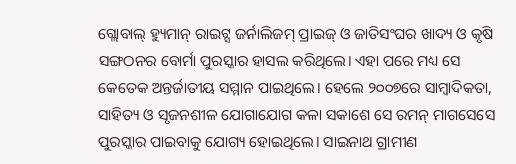ଗ୍ଲୋବାଲ୍‌ ହ୍ୟୁମାନ୍‌ ରାଇଟ୍ସ ଜର୍ନାଲିଜମ୍‌ ପ୍ରାଇଜ୍‌ ଓ ଜାତିସଂଘର ଖାଦ୍ୟ ଓ କୃଷି ସଙ୍ଗଠନର ବୋର୍ମା ପୁରସ୍କାର ହାସଲ କରିଥିଲେ। ଏହା ପରେ ମଧ୍ୟ ସେ କେତେକ ଅନ୍ତର୍ଜାତୀୟ ସମ୍ମାନ ପାଇଥିଲେ। ହେଲେ ୨୦୦୭ରେ ସାମ୍ବାଦିକତା, ସାହିତ୍ୟ ଓ ସୃଜନଶୀଳ ଯୋଗାଯୋଗ କଳା ସକାଶେ ସେ ରମନ୍‌ ମାଗସେସେ ପୁରସ୍କାର ପାଇବାକୁ ଯୋଗ୍ୟ ହୋଇଥିଲେ। ସାଇନାଥ ଗ୍ରାମୀଣ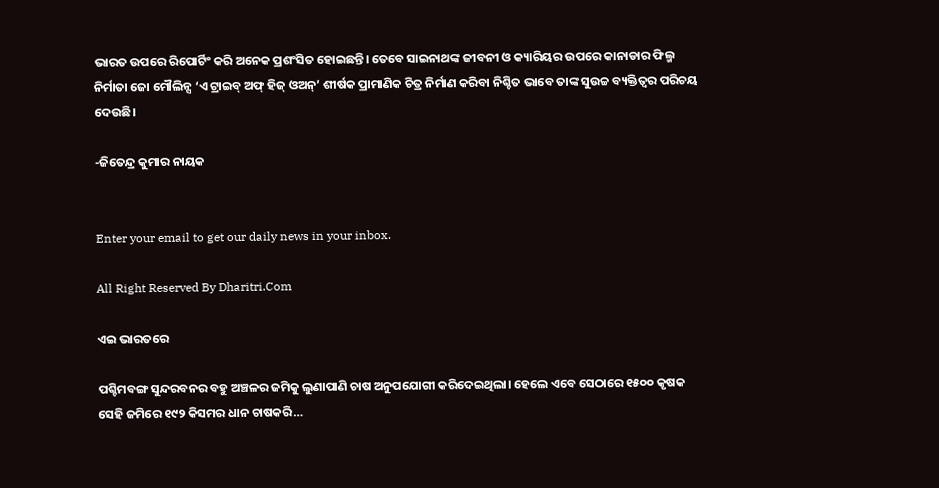ଭାରତ ଉପରେ ରିପୋର୍ଟିଂ କରି ଅନେକ ପ୍ରଶଂସିତ ହୋଇଛନ୍ତି। ତେବେ ସାଇନାଥଙ୍କ ଜୀବନୀ ଓ କ୍ୟାରିୟର ଉପରେ କାନାଡାର ଫିଲ୍ମ ନିର୍ମାତା ଜୋ ମୌଲିନ୍ସ ‘ଏ ଟ୍ରାଇବ୍‌ ଅଫ୍‌ ହିଜ୍‌ ଓଅନ୍‌’ ଶୀର୍ଷକ ପ୍ରାମାଣିକ ଚିତ୍ର ନିର୍ମାଣ କରିବା ନିଶ୍ଚିତ ଭାବେ ତାଙ୍କ ସୁଉଚ୍ଚ ବ୍ୟକ୍ତିତ୍ୱର ପରିଚୟ ଦେଉଛି।

-ଜିତେନ୍ଦ୍ର କୁମାର ନାୟକ


Enter your email to get our daily news in your inbox.

All Right Reserved By Dharitri.Com

ଏଇ ଭାରତରେ

ପଶ୍ଚିମବଙ୍ଗ ସୁନ୍ଦରବନର ବହୁ ଅଞ୍ଚଳର ଜମିକୁ ଲୁଣାପାଣି ଚାଷ ଅନୁପଯୋଗୀ କରିଦେଇଥିଲା। ହେଲେ ଏବେ ସେଠାରେ ୧୫୦୦ କୃଷକ ସେହି ଜମିରେ ୧୯୨ କିସମର ଧାନ ଚାଷକରି…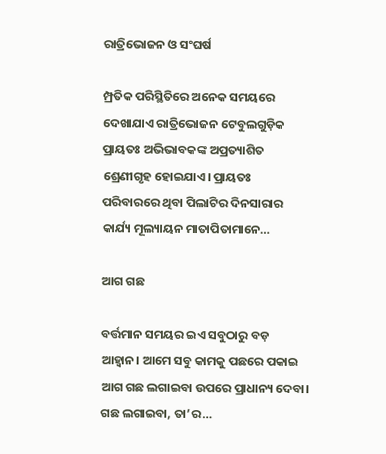ରାତ୍ରିଭୋଜନ ଓ ସଂଘର୍ଷ

ମ୍ପ୍ରତିକ ପରିସ୍ଥିତିରେ ଅନେକ ସମୟରେ ଦେଖାଯାଏ ରାତ୍ରିଭୋଜନ ଟେବୁଲଗୁଡ଼ିକ ପ୍ରାୟତଃ ଅଭିଭାବକଙ୍କ ଅପ୍ରତ୍ୟାଶିତ ଶ୍ରେଣୀଗୃହ ହୋଇଯାଏ। ପ୍ରାୟତଃ ପରିବାରରେ ଥିବା ପିଲାଟିର ଦିନସାରାର କାର୍ଯ୍ୟ ମୂଲ୍ୟାୟନ ମାତାପିତାମାନେ…

ଆଗ ଗଛ

ବର୍ତ୍ତମାନ ସମୟର ଇଏ ସବୁଠାରୁ ବଡ଼ ଆହ୍ବାନ। ଆମେ ସବୁ କାମକୁ ପଛରେ ପକାଇ ଆଗ ଗଛ ଲଗାଇବା ଉପରେ ପ୍ରାଧାନ୍ୟ ଦେବା। ଗଛ ଲଗାଇବା, ତା’ର…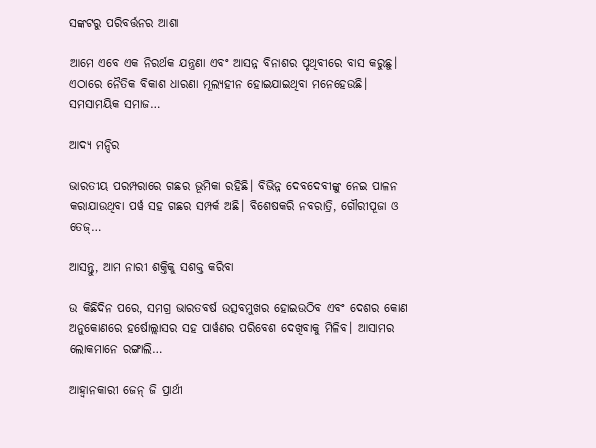ସଙ୍କଟରୁ ପରିବର୍ତ୍ତନର ଆଶା

ଆମେ ଏବେ ଏକ ନିରର୍ଥକ ଯନ୍ତ୍ରଣା ଏବଂ ଆସନ୍ନ ବିନାଶର ପୃଥିବୀରେ ବାସ କରୁଛୁ। ଏଠାରେ ନୈତିକ ବିକାଶ ଧାରଣା ମୂଲ୍ୟହୀନ ହୋଇଯାଇଥିବା ମନେହେଉଛି। ସମସାମୟିକ ସମାଜ…

ଆଦ୍ୟ ମନ୍ଦିର

ଭାରତୀୟ ପରମ୍ପରାରେ ଗଛର ଭୂମିକା ରହିଛି। ବିଭିନ୍ନ ଦେବଦେବୀଙ୍କୁ ନେଇ ପାଳନ କରାଯାଉଥିବା ପର୍ୱ ସହ ଗଛର ସମ୍ପର୍କ ଅଛି। ବିଶେଷକରି ନବରାତ୍ରି, ଗୌରୀପୂଜା ଓ ତେଜ୍‌…

ଆସନ୍ତୁ, ଆମ ନାରୀ ଶକ୍ତିକୁ ସଶକ୍ତ କରିବା

ଉ କିଛିଦିନ ପରେ, ସମଗ୍ର ଭାରତବର୍ଷ ଉତ୍ସବମୁଖର ହୋଇଉଠିବ ଏବଂ ଦେଶର କୋଣ ଅନୁକୋଣରେ ହର୍ଷୋଲ୍ଲାସର ସହ ପାର୍ୱଣର ପରିବେଶ ଦେଖିବାକୁ ମିଳିବ। ଆସାମର ଲୋକମାନେ ରଙ୍ଗାଲି…

ଆହ୍ବାନକାରୀ ଜେନ୍‌ ଜି ପ୍ରାର୍ଥୀ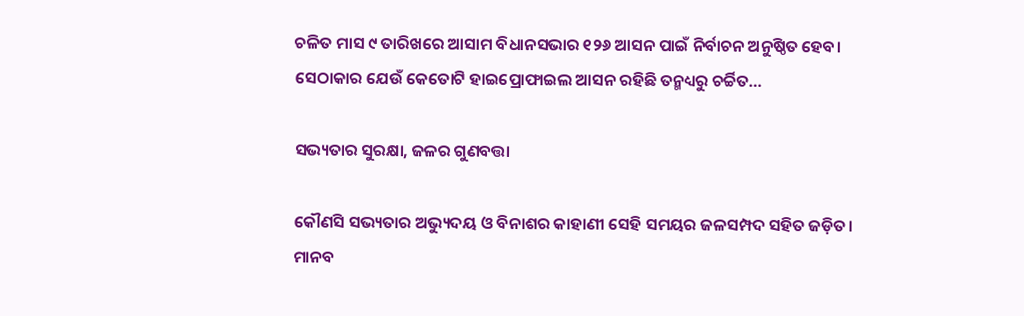ଚଳିତ ମାସ ୯ ତାରିଖରେ ଆସାମ ବିଧାନସଭାର ୧୨୬ ଆସନ ପାଇଁ ନିର୍ବାଚନ ଅନୁଷ୍ଠିତ ହେବ। ସେଠାକାର ଯେଉଁ କେତୋଟି ହାଇପ୍ରୋଫାଇଲ ଆସନ ରହିଛି ତନ୍ମଧ୍ୟରୁ ଚର୍ଚ୍ଚିତ…

ସଭ୍ୟତାର ସୁରକ୍ଷା, ଜଳର ଗୁଣବତ୍ତା

କୌଣସି ସଭ୍ୟତାର ଅଭ୍ୟୁଦୟ ଓ ବିନାଶର କାହାଣୀ ସେହି ସମୟର ଜଳସମ୍ପଦ ସହିତ ଜଡ଼ିତ। ମାନବ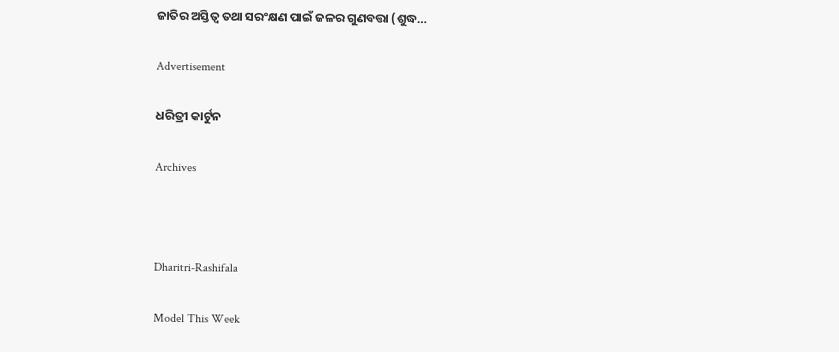ଜାତିର ଅସ୍ତିତ୍ୱ ତଥା ସରଂକ୍ଷଣ ପାଇଁ ଜଳର ଗୁଣବତ୍ତା (ଶୁଦ୍ଧ…

Advertisement

ଧରିତ୍ରୀ କାର୍ଟୁନ

Archives



Dharitri-Rashifala

Model This Week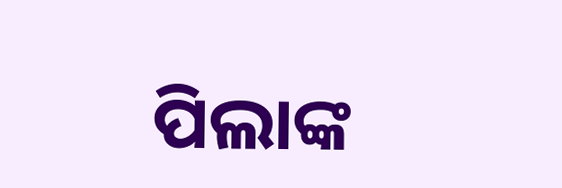ପିଲାଙ୍କ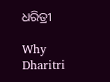ଧରିତ୍ରୀ

Why Dharitri